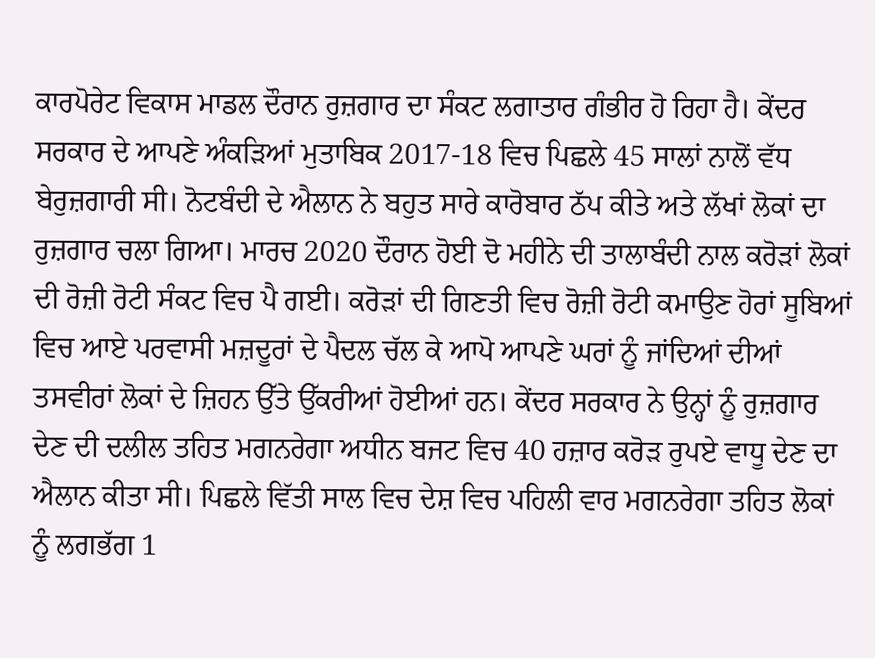ਕਾਰਪੋਰੇਟ ਵਿਕਾਸ ਮਾਡਲ ਦੌਰਾਨ ਰੁਜ਼ਗਾਰ ਦਾ ਸੰਕਟ ਲਗਾਤਾਰ ਗੰਭੀਰ ਹੋ ਰਿਹਾ ਹੈ। ਕੇਂਦਰ ਸਰਕਾਰ ਦੇ ਆਪਣੇ ਅੰਕੜਿਆਂ ਮੁਤਾਬਿਕ 2017-18 ਵਿਚ ਪਿਛਲੇ 45 ਸਾਲਾਂ ਨਾਲੋਂ ਵੱਧ ਬੇਰੁਜ਼ਗਾਰੀ ਸੀ। ਨੋਟਬੰਦੀ ਦੇ ਐਲਾਨ ਨੇ ਬਹੁਤ ਸਾਰੇ ਕਾਰੋਬਾਰ ਠੱਪ ਕੀਤੇ ਅਤੇ ਲੱਖਾਂ ਲੋਕਾਂ ਦਾ ਰੁਜ਼ਗਾਰ ਚਲਾ ਗਿਆ। ਮਾਰਚ 2020 ਦੌਰਾਨ ਹੋਈ ਦੋ ਮਹੀਨੇ ਦੀ ਤਾਲਾਬੰਦੀ ਨਾਲ ਕਰੋੜਾਂ ਲੋਕਾਂ ਦੀ ਰੋਜ਼ੀ ਰੋਟੀ ਸੰਕਟ ਵਿਚ ਪੈ ਗਈ। ਕਰੋੜਾਂ ਦੀ ਗਿਣਤੀ ਵਿਚ ਰੋਜ਼ੀ ਰੋਟੀ ਕਮਾਉਣ ਹੋਰਾਂ ਸੂਬਿਆਂ ਵਿਚ ਆਏ ਪਰਵਾਸੀ ਮਜ਼ਦੂਰਾਂ ਦੇ ਪੈਦਲ ਚੱਲ ਕੇ ਆਪੋ ਆਪਣੇ ਘਰਾਂ ਨੂੰ ਜਾਂਦਿਆਂ ਦੀਆਂ ਤਸਵੀਰਾਂ ਲੋਕਾਂ ਦੇ ਜ਼ਿਹਨ ਉੱਤੇ ਉੱਕਰੀਆਂ ਹੋਈਆਂ ਹਨ। ਕੇਂਦਰ ਸਰਕਾਰ ਨੇ ਉਨ੍ਹਾਂ ਨੂੰ ਰੁਜ਼ਗਾਰ ਦੇਣ ਦੀ ਦਲੀਲ ਤਹਿਤ ਮਗਨਰੇਗਾ ਅਧੀਨ ਬਜਟ ਵਿਚ 40 ਹਜ਼ਾਰ ਕਰੋੜ ਰੁਪਏ ਵਾਧੂ ਦੇਣ ਦਾ ਐਲਾਨ ਕੀਤਾ ਸੀ। ਪਿਛਲੇ ਵਿੱਤੀ ਸਾਲ ਵਿਚ ਦੇਸ਼ ਵਿਚ ਪਹਿਲੀ ਵਾਰ ਮਗਨਰੇਗਾ ਤਹਿਤ ਲੋਕਾਂ ਨੂੰ ਲਗਭੱਗ 1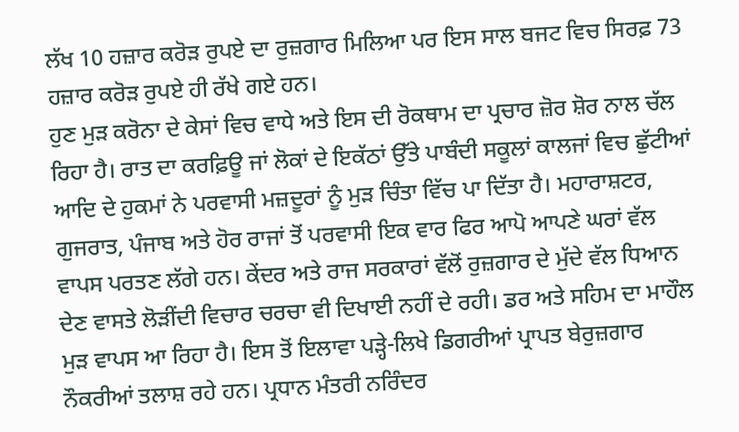ਲੱਖ 10 ਹਜ਼ਾਰ ਕਰੋੜ ਰੁਪਏ ਦਾ ਰੁਜ਼ਗਾਰ ਮਿਲਿਆ ਪਰ ਇਸ ਸਾਲ ਬਜਟ ਵਿਚ ਸਿਰਫ਼ 73 ਹਜ਼ਾਰ ਕਰੋੜ ਰੁਪਏ ਹੀ ਰੱਖੇ ਗਏ ਹਨ।
ਹੁਣ ਮੁੜ ਕਰੋਨਾ ਦੇ ਕੇਸਾਂ ਵਿਚ ਵਾਧੇ ਅਤੇ ਇਸ ਦੀ ਰੋਕਥਾਮ ਦਾ ਪ੍ਰਚਾਰ ਜ਼ੋਰ ਸ਼ੋਰ ਨਾਲ ਚੱਲ ਰਿਹਾ ਹੈ। ਰਾਤ ਦਾ ਕਰਫ਼ਿਊ ਜਾਂ ਲੋਕਾਂ ਦੇ ਇਕੱਠਾਂ ਉੱਤੇ ਪਾਬੰਦੀ ਸਕੂਲਾਂ ਕਾਲਜਾਂ ਵਿਚ ਛੁੱਟੀਆਂ ਆਦਿ ਦੇ ਹੁਕਮਾਂ ਨੇ ਪਰਵਾਸੀ ਮਜ਼ਦੂਰਾਂ ਨੂੰ ਮੁੜ ਚਿੰਤਾ ਵਿੱਚ ਪਾ ਦਿੱਤਾ ਹੈ। ਮਹਾਰਾਸ਼ਟਰ, ਗੁਜਰਾਤ, ਪੰਜਾਬ ਅਤੇ ਹੋਰ ਰਾਜਾਂ ਤੋਂ ਪਰਵਾਸੀ ਇਕ ਵਾਰ ਫਿਰ ਆਪੋ ਆਪਣੇ ਘਰਾਂ ਵੱਲ ਵਾਪਸ ਪਰਤਣ ਲੱਗੇ ਹਨ। ਕੇਂਦਰ ਅਤੇ ਰਾਜ ਸਰਕਾਰਾਂ ਵੱਲੋਂ ਰੁਜ਼ਗਾਰ ਦੇ ਮੁੱਦੇ ਵੱਲ ਧਿਆਨ ਦੇਣ ਵਾਸਤੇ ਲੋੜੀਂਦੀ ਵਿਚਾਰ ਚਰਚਾ ਵੀ ਦਿਖਾਈ ਨਹੀਂ ਦੇ ਰਹੀ। ਡਰ ਅਤੇ ਸਹਿਮ ਦਾ ਮਾਹੌਲ ਮੁੜ ਵਾਪਸ ਆ ਰਿਹਾ ਹੈ। ਇਸ ਤੋਂ ਇਲਾਵਾ ਪੜ੍ਹੇ-ਲਿਖੇ ਡਿਗਰੀਆਂ ਪ੍ਰਾਪਤ ਬੇਰੁਜ਼ਗਾਰ ਨੌਕਰੀਆਂ ਤਲਾਸ਼ ਰਹੇ ਹਨ। ਪ੍ਰਧਾਨ ਮੰਤਰੀ ਨਰਿੰਦਰ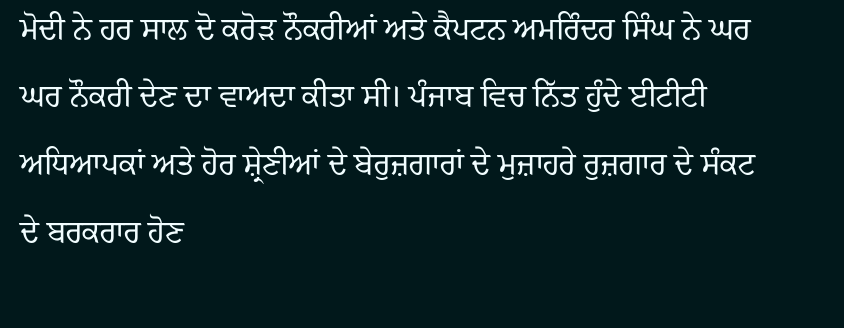ਮੋਦੀ ਨੇ ਹਰ ਸਾਲ ਦੋ ਕਰੋੜ ਨੌਕਰੀਆਂ ਅਤੇ ਕੈਪਟਨ ਅਮਰਿੰਦਰ ਸਿੰਘ ਨੇ ਘਰ ਘਰ ਨੌਕਰੀ ਦੇਣ ਦਾ ਵਾਅਦਾ ਕੀਤਾ ਸੀ। ਪੰਜਾਬ ਵਿਚ ਨਿੱਤ ਹੁੰਦੇ ਈਟੀਟੀ ਅਧਿਆਪਕਾਂ ਅਤੇ ਹੋਰ ਸ਼੍ਰੇਣੀਆਂ ਦੇ ਬੇਰੁਜ਼ਗਾਰਾਂ ਦੇ ਮੁਜ਼ਾਹਰੇ ਰੁਜ਼ਗਾਰ ਦੇ ਸੰਕਟ ਦੇ ਬਰਕਰਾਰ ਹੋਣ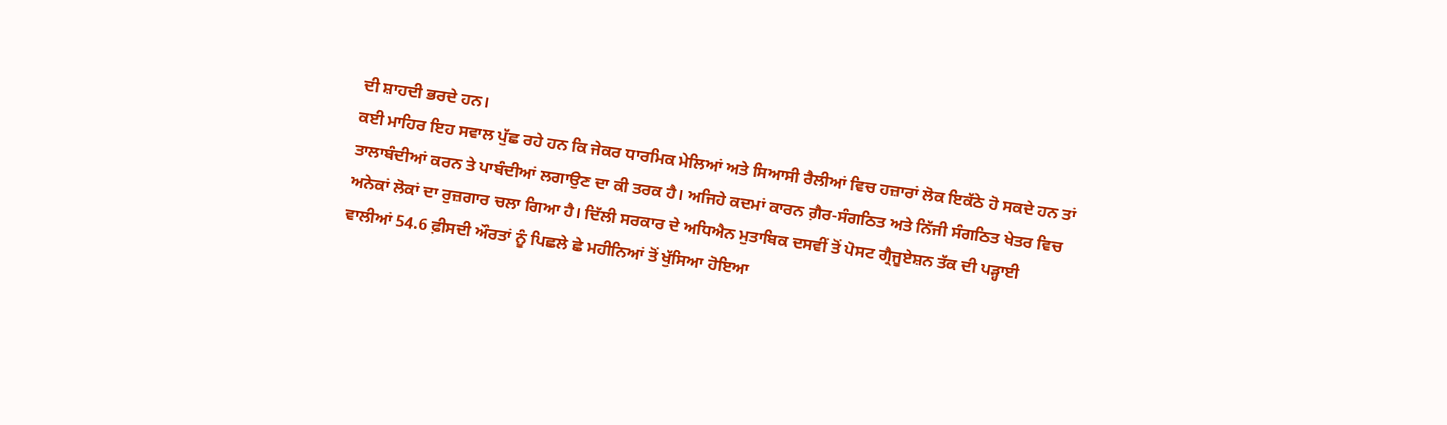ਦੀ ਸ਼ਾਹਦੀ ਭਰਦੇ ਹਨ।
ਕਈ ਮਾਹਿਰ ਇਹ ਸਵਾਲ ਪੁੱਛ ਰਹੇ ਹਨ ਕਿ ਜੇਕਰ ਧਾਰਮਿਕ ਮੇਲਿਆਂ ਅਤੇ ਸਿਆਸੀ ਰੈਲੀਆਂ ਵਿਚ ਹਜ਼ਾਰਾਂ ਲੋਕ ਇਕੱਠੇ ਹੋ ਸਕਦੇ ਹਨ ਤਾਂ ਤਾਲਾਬੰਦੀਆਂ ਕਰਨ ਤੇ ਪਾਬੰਦੀਆਂ ਲਗਾਉਣ ਦਾ ਕੀ ਤਰਕ ਹੈ। ਅਜਿਹੇ ਕਦਮਾਂ ਕਾਰਨ ਗ਼ੈਰ-ਸੰਗਠਿਤ ਅਤੇ ਨਿੱਜੀ ਸੰਗਠਿਤ ਖੇਤਰ ਵਿਚ ਅਨੇਕਾਂ ਲੋਕਾਂ ਦਾ ਰੁਜ਼ਗਾਰ ਚਲਾ ਗਿਆ ਹੈ। ਦਿੱਲੀ ਸਰਕਾਰ ਦੇ ਅਧਿਐਨ ਮੁਤਾਬਿਕ ਦਸਵੀਂ ਤੋਂ ਪੋਸਟ ਗ੍ਰੈਜੂਏਸ਼ਨ ਤੱਕ ਦੀ ਪੜ੍ਹਾਈ ਵਾਲੀਆਂ 54.6 ਫ਼ੀਸਦੀ ਔਰਤਾਂ ਨੂੰ ਪਿਛਲੇ ਛੇ ਮਹੀਨਿਆਂ ਤੋਂ ਖੁੱਸਿਆ ਹੋਇਆ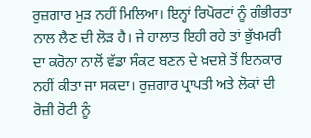ਰੁਜ਼ਗਾਰ ਮੁੜ ਨਹੀਂ ਮਿਲਿਆ। ਇਨ੍ਹਾਂ ਰਿਪੋਰਟਾਂ ਨੂੰ ਗੰਭੀਰਤਾ ਨਾਲ ਲੈਣ ਦੀ ਲੋੜ ਹੈ। ਜੇ ਹਾਲਾਤ ਇਹੀ ਰਹੇ ਤਾਂ ਭੁੱਖਮਰੀ ਦਾ ਕਰੋਨਾ ਨਾਲੋਂ ਵੱਡਾ ਸੰਕਟ ਬਣਨ ਦੇ ਖ਼ਦਸ਼ੇ ਤੋਂ ਇਨਕਾਰ ਨਹੀਂ ਕੀਤਾ ਜਾ ਸਕਦਾ। ਰੁਜ਼ਗਾਰ ਪ੍ਰਾਪਤੀ ਅਤੇ ਲੋਕਾਂ ਦੀ ਰੋਜ਼ੀ ਰੋਟੀ ਨੂੰ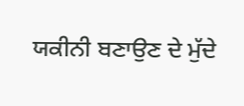ਯਕੀਨੀ ਬਣਾਉਣ ਦੇ ਮੁੱਦੇ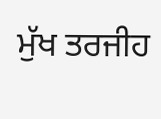ਮੁੱਖ ਤਰਜੀਹ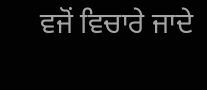ਵਜੋਂ ਵਿਚਾਰੇ ਜਾਦੇ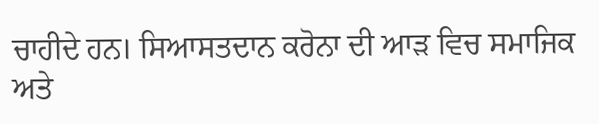ਚਾਹੀਦੇ ਹਨ। ਸਿਆਸਤਦਾਨ ਕਰੋਨਾ ਦੀ ਆੜ ਵਿਚ ਸਮਾਜਿਕ ਅਤੇ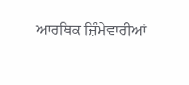ਆਰਥਿਕ ਜ਼ਿੰਮੇਵਾਰੀਆਂ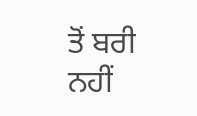ਤੋਂ ਬਰੀ ਨਹੀਂ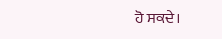ਹੋ ਸਕਦੇ।